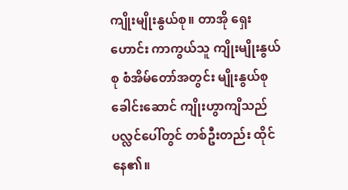ကျိုးမျိုးနွယ်စု။ တာအို ရှေးဟောင်း ကာကွယ်သူ ကျိုးမျိုးနွယ်စု စံအိမ်တော်အတွင်း မျိုးနွယ်စုခေါင်းဆောင် ကျိုးဟွာကျိသည် ပလ္လင်ပေါ်တွင် တစ်ဦးတည်း ထိုင်နေ၏။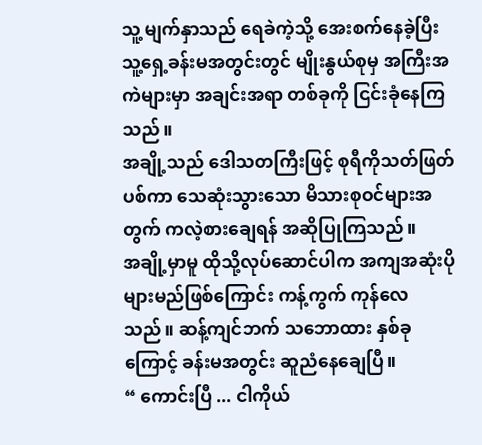သူ့ မျက်နှာသည် ရေခဲကဲ့သို့ အေးစက်နေခဲ့ပြီး သူ့ရှေ့ခန်းမအတွင်းတွင် မျိုးနွယ်စုမှ အကြီးအကဲများမှာ အချင်းအရာ တစ်ခုကို ငြင်းခုံနေကြသည်။
အချို့သည် ဒေါသတကြီးဖြင့် စုရီကိုသတ်ဖြတ်ပစ်ကာ သေဆုံးသွားသော မိသားစုဝင်များအတွက် ကလဲ့စားချေရန် အဆိုပြုကြသည်။
အချို့မှာမူ ထိုသို့လုပ်ဆောင်ပါက အကျအဆုံးပိုများမည်ဖြစ်ကြောင်း ကန့်ကွက် ကုန်လေသည်။ ဆန့်ကျင်ဘက် သဘောထား နှစ်ခုကြောင့် ခန်းမအတွင်း ဆူညံနေချေပြီ။
“ ကောင်းပြီ ... ငါကိုယ်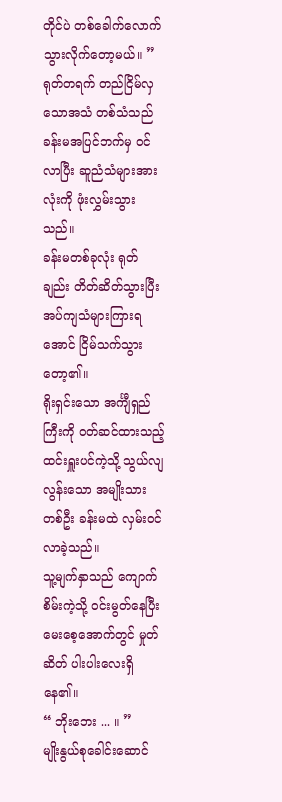တိုင်ပဲ တစ်ခေါက်လောက် သွားလိုက်တော့မယ်။ ”
ရုတ်တရက် တည်ငြိမ်လှသောအသံ တစ်သံသည် ခန်းမအပြင်ဘက်မှ ဝင်လာပြီး ဆူညံသံများအားလုံးကို ဖုံးလွှမ်းသွားသည်။
ခန်းမတစ်ခုလုံး ရုတ်ချည်း တိတ်ဆိတ်သွားပြီး အပ်ကျသံများကြားရအောင် ငြိမ်သက်သွားတော့၏။
ရိုးရှင်းသော အင်္ကျီရှည်ကြီးကို ဝတ်ဆင်ထားသည့် ထင်းရှူးပင်ကဲ့သို့ သွယ်လျ လွန်းသော အမျိုးသားတစ်ဦး ခန်းမထဲ လှမ်းဝင်လာခဲ့သည်။
သူ့မျက်နှာသည် ကျောက်စိမ်းကဲ့သို့ ဝင်းမွတ်နေပြီး မေးစေ့အောက်တွင် မှုတ်ဆိတ် ပါးပါးလေးရှိနေ၏။
“ ဘိုးဘေး ... ။ ”
မျိုးနွယ်စုခေါင်းဆောင်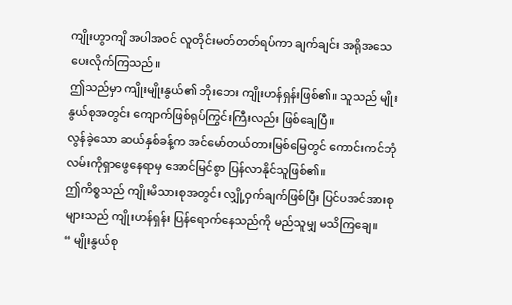ကျိုးဟွာကျိ အပါအဝင် လူတိုင်းမတ်တတ်ရပ်ကာ ချက်ချင်း အရိုအသေ ပေးလိုက်ကြသည်။
ဤသည်မှာ ကျိုးမျိုးနွယ်၏ ဘိုးဘေး ကျိုးဟန်ရှန်းဖြစ်၏။ သူသည် မျိုးနွယ်စုအတွင်း ကျောက်ဖြစ်ရုပ်ကြွင်းကြီးလည်း ဖြစ်ချေပြီ။
လွန်ခဲ့သော ဆယ်နှစ်ခန့်က အင်မော်တယ်တားမြစ်မြေတွင် ကောင်းကင်ဘုံ လမ်းကိုရှာဖွေနေရာမှ အောင်မြင်စွာ ပြန်လာနိုင်သူဖြစ်၏။
ဤကိစ္စသည် ကျိုးမိသားစုအတွင်း လျှို့ဝှက်ချက်ဖြစ်ပြီး ပြင်ပအင်အားစုများသည် ကျိုးဟန်ရှန်း ပြန်ရောက်နေသည်ကို မည်သူမျှ မသိကြချေ။
“ မျိုးနွယ်စု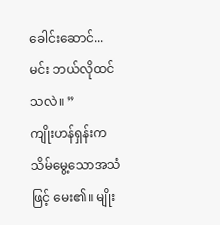ခေါင်းဆောင်... မင်း ဘယ်လိုထင်သလဲ။ ”
ကျိုးဟန်ရှန်းက သိမ်မွေ့သောအသံဖြင့် မေး၏။ မျိုး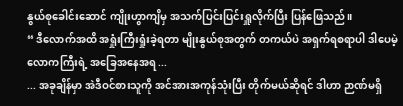နွယ်စုခေါင်းဆောင် ကျိုးဟွာကျိမှ အသက်ပြင်းပြင်းရှူလိုက်ပြီး ပြန်ဖြေသည်။
“ ဒီလောက်အထိ အရှုံးကြီးရှုံးခဲ့ရတာ မျိုးနွယ်စုအတွက် တကယ်ပဲ အရှက်ရစရာပါ ဒါပေမဲ့ လောကကြီးရဲ့ အခြေအနေအရ ...
... အခုချိန်မှာ အဲဒီဝင်စားသူကို အင်အားအကုန်သုံးပြီး တိုက်မယ်ဆိုရင် ဒါဟာ ဉာဏ်မရှိ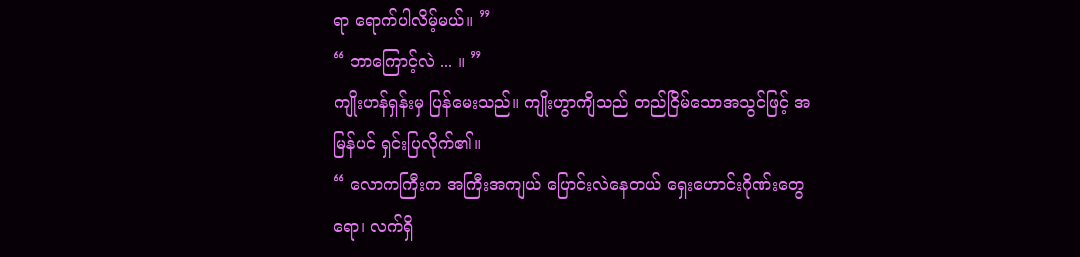ရာ ရောက်ပါလိမ့်မယ်။ ”
“ ဘာကြောင့်လဲ ... ။ ”
ကျိုးဟန်ရှန်းမှ ပြန်မေးသည်။ ကျိုးဟွာကျိသည် တည်ငြိမ်သောအသွင်ဖြင့် အမြန်ပင် ရှင်းပြလိုက်၏။
“ လောကကြီးက အကြီးအကျယ် ပြောင်းလဲနေတယ် ရှေးဟောင်းဂိုဏ်းတွေရော၊ လက်ရှိ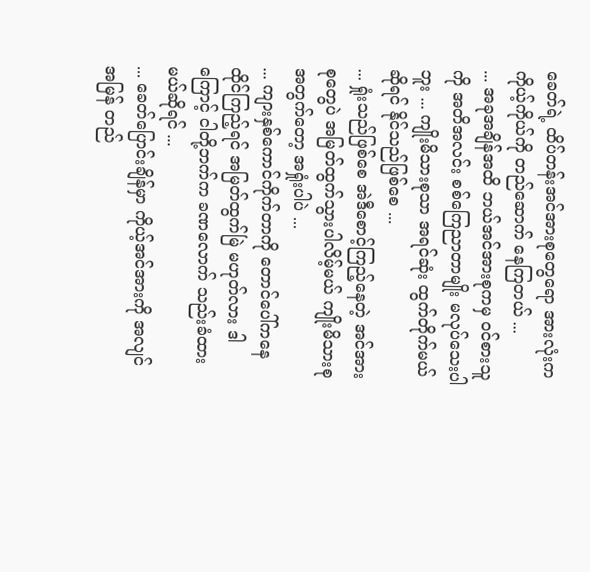ခေတ်ရဲ့ ထိပ်တန်းအင်အားစုတွေရော အားလုံးက ကိုယ့်ကိုယ်ကို တည်ဆောက် နေကြတယ် ...
... အခုအချိန်အထိ ဘယ်အင်အားစုကမှ ဝင်စားသူကို အတိအလင်း စစ်ကြေညာတာမျိုး မလုပ်သေးပါဘူး ... ကျိုးမိသားစုသာ အရင်ဆုံး ထွက်တိုက်မယ်ဆိုရင် နိုင်သည်ဖြစ်စေ ...
... ရှုံးသည်ဖြစ်စေ အဲဒီစောင့်ကြည့်နေတဲ့ အင်အားစုတွေပဲ အမြတ်ထွက်သွားပါလိမ့်မယ် ကျိုးမိသားစုအတွက်တော့ အရှုံးပါပဲ ...
... ကျားနှစ်ကောင်ကိုက်တာကို တောင်ပေါ်ကနေထိုင်ကြည့်ရင် အမြတ်ထွက်မြဲ မဟုတ်လား ဒါကြောင့် ငါတို့ဘက်က ခဏလောက် သည်းခံထားမယ်ဆိုရင် ...
... ခေတ်ပြောင်းချိန်မှာ ကိုယ့်အင်အားကို အလျင်အမြန် တည်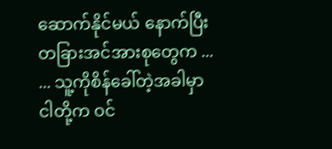ဆောက်နိုင်မယ် နောက်ပြီး တခြားအင်အားစုတွေက ...
... သူ့ကိုစိန်ခေါ်တဲ့အခါမှာ ငါတို့က ဝင်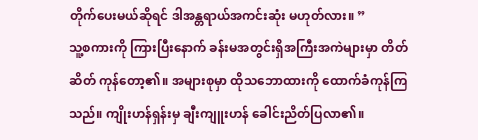တိုက်ပေးမယ်ဆိုရင် ဒါအန္တရာယ်အကင်းဆုံး မဟုတ်လား။ ”
သူ့စကားကို ကြားပြီးနောက် ခန်းမအတွင်းရှိအကြီးအကဲများမှာ တိတ်ဆိတ် ကုန်တော့၏။ အများစုမှာ ထိုသဘောထားကို ထောက်ခံကုန်ကြသည်။ ကျိုးဟန်ရှန်းမှ ချီးကျူးဟန် ခေါင်းညိတ်ပြလာ၏။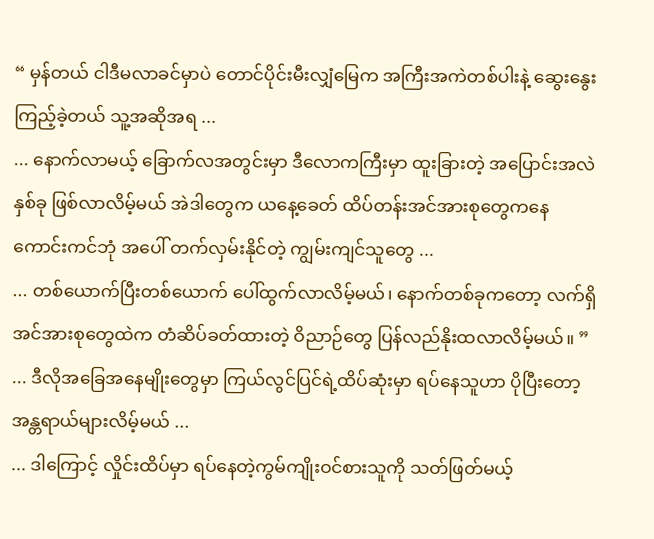“ မှန်တယ် ငါဒီမလာခင်မှာပဲ တောင်ပိုင်းမီးလျှံမြေက အကြီးအကဲတစ်ပါးနဲ့ ဆွေးနွေးကြည့်ခဲ့တယ် သူ့အဆိုအရ ...
... နောက်လာမယ့် ခြောက်လအတွင်းမှာ ဒီလောကကြီးမှာ ထူးခြားတဲ့ အပြောင်းအလဲ နှစ်ခု ဖြစ်လာလိမ့်မယ် အဲဒါတွေက ယနေ့ခေတ် ထိပ်တန်းအင်အားစုတွေကနေ ကောင်းကင်ဘုံ အပေါ် တက်လှမ်းနိုင်တဲ့ ကျွမ်းကျင်သူတွေ ...
... တစ်ယောက်ပြီးတစ်ယောက် ပေါ်ထွက်လာလိမ့်မယ်၊ နောက်တစ်ခုကတော့ လက်ရှိအင်အားစုတွေထဲက တံဆိပ်ခတ်ထားတဲ့ ဝိညာဉ်တွေ ပြန်လည်နိုးထလာလိမ့်မယ်။ ”
... ဒီလိုအခြေအနေမျိုးတွေမှာ ကြယ်လွင်ပြင်ရဲ့ထိပ်ဆုံးမှာ ရပ်နေသူဟာ ပိုပြီးတော့ အန္တရာယ်များလိမ့်မယ် ...
... ဒါကြောင့် လှိုင်းထိပ်မှာ ရပ်နေတဲ့ကွမ်ကျိုးဝင်စားသူကို သတ်ဖြတ်မယ့်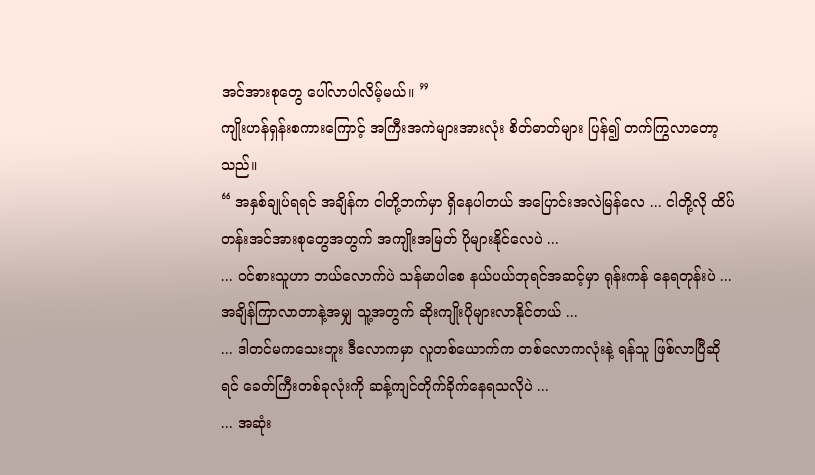အင်အားစုတွေ ပေါ်လာပါလိမ့်မယ်။ ”
ကျိုးဟန်ရှန်းစကားကြောင့် အကြီးအကဲများအားလုံး စိတ်ဓာတ်များ ပြန်၍ တက်ကြွလာတော့သည်။
“ အနှစ်ချုပ်ရရင် အချိန်က ငါတို့ဘက်မှာ ရှိနေပါတယ် အပြောင်းအလဲမြန်လေ ... ငါတို့လို ထိပ်တန်းအင်အားစုတွေအတွက် အကျိုးအမြတ် ပိုများနိုင်လေပဲ ...
... ဝင်စားသူဟာ ဘယ်လောက်ပဲ သန်မာပါစေ နယ်ပယ်ဘုရင်အဆင့်မှာ ရုန်းကန် နေရတုန်းပဲ ... အချိန်ကြာလာတာနဲ့အမျှ သူ့အတွက် ဆိုးကျိုးပိုများလာနိုင်တယ် ...
... ဒါတင်မကသေးဘူး ဒီလောကမှာ လူတစ်ယောက်က တစ်လောကလုံးနဲ့ ရန်သူ ဖြစ်လာပြီဆိုရင် ခေတ်ကြီးတစ်ခုလုံးကို ဆန့်ကျင်တိုက်ခိုက်နေရသလိုပဲ ...
... အဆုံး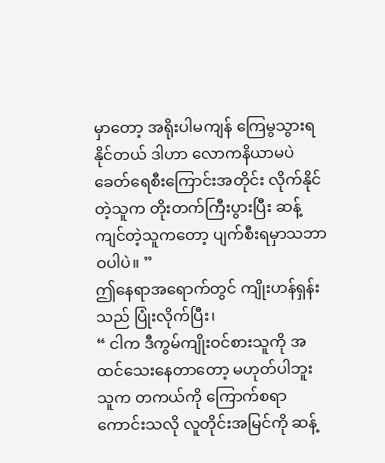မှာတော့ အရိုးပါမကျန် ကြေမွသွားရနိုင်တယ် ဒါဟာ လောကနိယာမပဲ ခေတ်ရေစီးကြောင်းအတိုင်း လိုက်နိုင်တဲ့သူက တိုးတက်ကြီးပွားပြီး ဆန့်ကျင်တဲ့သူကတော့ ပျက်စီးရမှာသဘာဝပါပဲ။ ”
ဤနေရာအရောက်တွင် ကျိုးဟန်ရှန်းသည် ပြုံးလိုက်ပြီး၊
“ ငါက ဒီကွမ်ကျိုးဝင်စားသူကို အထင်သေးနေတာတော့ မဟုတ်ပါဘူး သူက တကယ်ကို ကြောက်စရာကောင်းသလို လူတိုင်းအမြင်ကို ဆန့်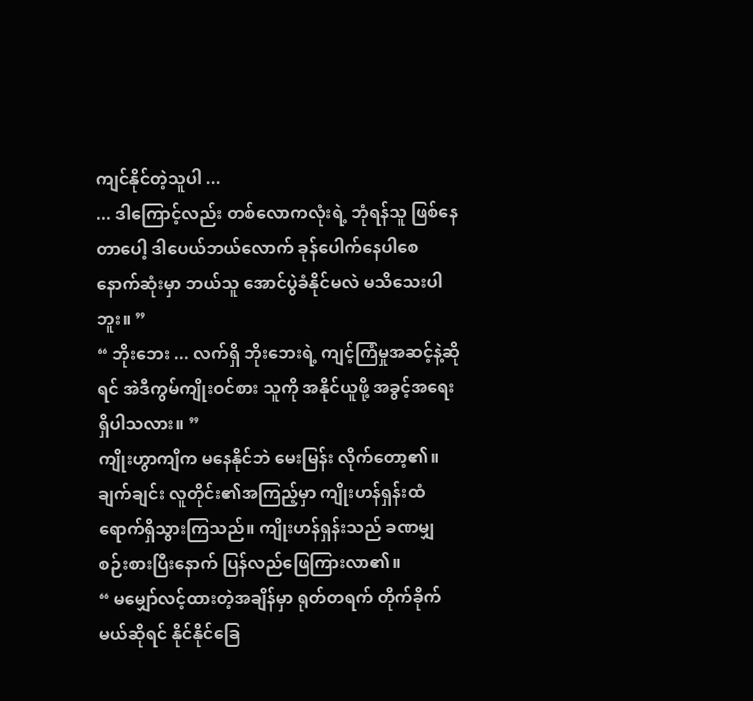ကျင်နိုင်တဲ့သူပါ ...
... ဒါကြောင့်လည်း တစ်လောကလုံးရဲ့ ဘုံရန်သူ ဖြစ်နေတာပေါ့ ဒါပေယ်ဘယ်လောက် ခုန်ပေါက်နေပါစေ နောက်ဆုံးမှာ ဘယ်သူ အောင်ပွဲခံနိုင်မလဲ မသိသေးပါဘူး။ ”
“ ဘိုးဘေး ... လက်ရှိ ဘိုးဘေးရဲ့ ကျင့်ကြံမှုအဆင့်နဲ့ဆိုရင် အဲဒီကွမ်ကျိုးဝင်စား သူကို အနိုင်ယူဖို့ အခွင့်အရေး ရှိပါသလား။ ”
ကျိုးဟွာကျိက မနေနိုင်ဘဲ မေးမြန်း လိုက်တော့၏။ ချက်ချင်း လူတိုင်း၏အကြည့်မှာ ကျိုးဟန်ရှန်းထံ ရောက်ရှိသွားကြသည်။ ကျိုးဟန်ရှန်းသည် ခဏမျှ စဉ်းစားပြီးနောက် ပြန်လည်ဖြေကြားလာ၏။
“ မမျှော်လင့်ထားတဲ့အချိန်မှာ ရုတ်တရက် တိုက်ခိုက်မယ်ဆိုရင် နိုင်နိုင်ခြေ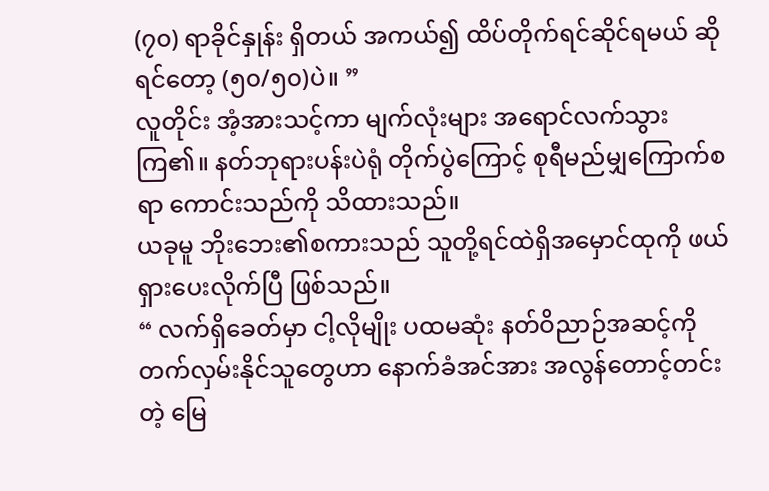(၇၀) ရာခိုင်နှုန်း ရှိတယ် အကယ်၍ ထိပ်တိုက်ရင်ဆိုင်ရမယ် ဆိုရင်တော့ (၅၀/၅၀)ပဲ။ ”
လူတိုင်း အံ့အားသင့်ကာ မျက်လုံးများ အရောင်လက်သွားကြ၏။ နတ်ဘုရားပန်းပဲရုံ တိုက်ပွဲကြောင့် စုရီမည်မျှကြောက်စရာ ကောင်းသည်ကို သိထားသည်။
ယခုမူ ဘိုးဘေး၏စကားသည် သူတို့ရင်ထဲရှိအမှောင်ထုကို ဖယ်ရှားပေးလိုက်ပြီ ဖြစ်သည်။
“ လက်ရှိခေတ်မှာ ငါ့လိုမျိုး ပထမဆုံး နတ်ဝိညာဉ်အဆင့်ကို တက်လှမ်းနိုင်သူတွေဟာ နောက်ခံအင်အား အလွန်တောင့်တင်းတဲ့ မြေ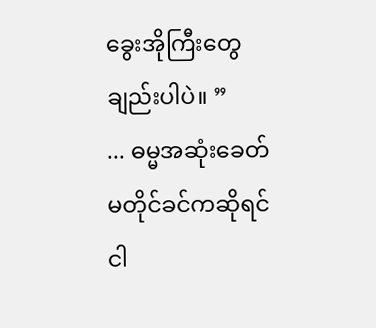ခွေးအိုကြီးတွေချည်းပါပဲ။ ”
... ဓမ္မအဆုံးခေတ် မတိုင်ခင်ကဆိုရင် ငါ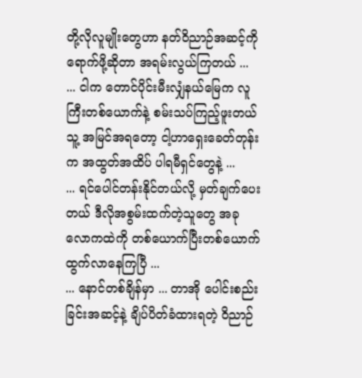တို့လိုလူမျိုးတွေဟာ နတ်ဝိညာဉ်အဆင့်ကို ရောက်ဖို့ဆိုတာ အရမ်းလွယ်ကြတယ် ...
... ငါက တောင်ပိုင်းမီးလျှံနယ်မြေက လူကြီးတစ်ယောက်နဲ့ စမ်းသပ်ကြည့်ဖူးတယ် သူ့ အမြင်အရတော့ ငါ့ဟာရှေးခေတ်တုန်းက အထွတ်အထိပ် ပါရမီရှင်တွေနဲ့ ...
... ရင်ပေါင်တန်းနိုင်တယ်လို့ မှတ်ချက်ပေးတယ် ဒီလိုအစွမ်းထက်တဲ့သူတွေ အခုလောကထဲကို တစ်ယောက်ပြီးတစ်ယောက် ထွက်လာနေကြပြီ ...
... နောင်တစ်ချိန်မှာ ... တာအို ပေါင်းစည်းခြင်းအဆင့်နဲ့ ချိပ်ပိတ်ခံထားရတဲ့ ဝိညာဉ်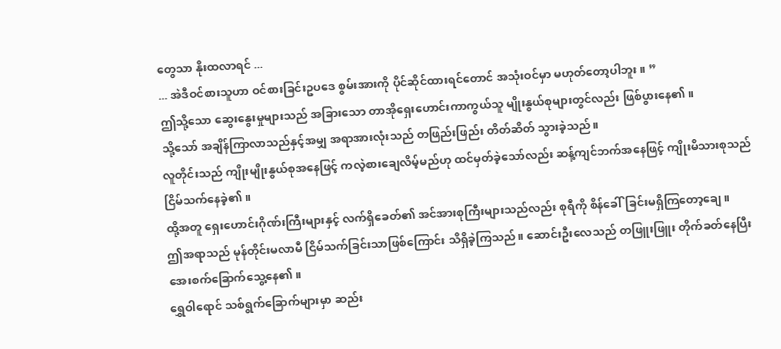တွေသာ နိုးထလာရင် ...
... အဲဒီဝင်စားသူဟာ ဝင်စားခြင်းဥပဒေ စွမ်းအားကို ပိုင်ဆိုင်ထားရင်တောင် အသုံးဝင်မှာ မဟုတ်တော့ပါဘူး။ ”
ဤသို့သော ဆွေးနွေးမှုများသည် အခြားသော တာအိုရှေးဟောင်းကာကွယ်သူ မျိုးနွယ်စုများတွင်လည်း ဖြစ်ပွားနေ၏။
သို့သော် အချိန်ကြာလာသည်နှင့်အမျှ အရာအားလုံးသည် တဖြည်းဖြည်း တိတ်ဆိတ် သွားခဲ့သည်။
လူတိုင်းသည် ကျိုးမျိုးနွယ်စုအနေဖြင့် ကလဲ့စားချေလိမ့်မည်ဟု ထင်မှတ်ခဲ့သော်လည်း ဆန့်ကျင်ဘက်အနေဖြင့် ကျိုးမိသားစုသည် ငြိမ်သက်နေခဲ့၏။
ထို့အတူ ရှေးဟောင်းဂိုဏ်းကြီးများနှင့် လက်ရှိခေတ်၏ အင်အားစုကြီးများသည်လည်း စုရီကို စိန်ခေါ်ခြင်းမရှိကြတော့ချေ။
ဤအရာသည် မုန်တိုင်းမလာမီ ငြိမ်သက်ခြင်းသာဖြစ်ကြောင်း သိရှိခဲ့ကြသည်။ ဆောင်းဦးလေသည် တဖြူးဖြူး တိုက်ခတ်နေပြီး အေးစက်ခြောက်သွေ့နေ၏။
ရွှေဝါရောင် သစ်ရွက်ခြောက်များမှာ ဆည်း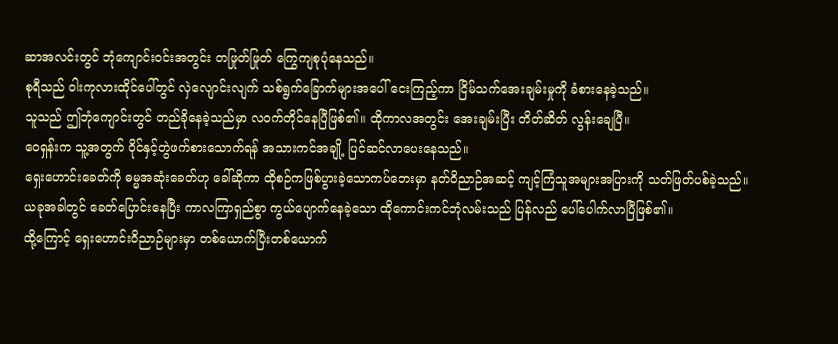ဆာအလင်းတွင် ဘုံကျောင်းဝင်းအတွင်း တဖြုတ်ဖြုတ် ကြွေကျစုပုံနေသည်။
စုရီသည် ဝါးကုလားထိုင်ပေါ်တွင် လှဲလျောင်းလျက် သစ်ရွက်ခြောက်များအပေါ် ငေးကြည့်ကာ ငြိမ်သက်အေးချမ်းမှုကို ခံစားနေခဲ့သည်။
သူသည် ဤဘုံကျောင်းတွင် တည်ခိုနေခဲ့သည်မှာ လဝက်တိုင်နေပြီဖြစ်၏။ ထိုကာလအတွင်း အေးချမ်းပြီး တိတ်ဆိတ် လွန်းချေပြီ။
ဝေရှန်းက သူ့အတွက် ဝိုင်နှင့်တွဲဖက်စားသောက်ရန် အသားကင်အချို့ ပြင်ဆင်လာပေးနေသည်။
ရှေးဟောင်းခေတ်ကို ဓမ္မအဆုံးခေတ်ဟု ခေါ်ဆိုကာ ထိုစဉ်ကဖြစ်ပွားခဲ့သောကပ်ဘေးမှာ နတ်ဝိညာဉ်အဆင့် ကျင့်ကြံသူအများအပြားကို သတ်ဖြတ်ပစ်ခဲ့သည်။
ယခုအခါတွင် ခေတ်ပြောင်းနေပြီး ကာလကြာရှည်စွာ ကွယ်ပျောက်နေခဲ့သော ထိုကောင်းကင်ဘုံလမ်းသည် ပြန်လည် ပေါ်ပေါက်လာပြီဖြစ်၏။
ထို့ကြောင့် ရှေးဟောင်းဝိညာဉ်များမှာ တစ်ယောက်ပြီးတစ်ယောက်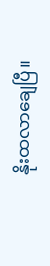နိုးထလာချေပြီ။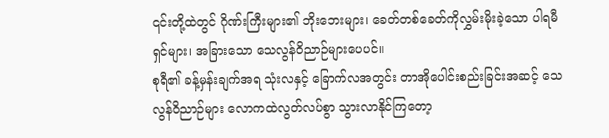၎င်းတို့ထဲတွင် ဂိုဏ်းကြီးများ၏ ဘိုးဘေးများ၊ ခေတ်တစ်ခေတ်ကိုလွှမ်းမိုးခဲ့သော ပါရမီရှင်များ၊ အခြားသော သေလွန်ဝိညာဉ်များပေပင်။
စုရီ၏ ခန့်မှန်းချက်အရ သုံးလနှင့် ခြောက်လအတွင်း တာအိုပေါင်းစည်းခြင်းအဆင့် သေလွန်ဝိညာဉ်များ လောကထဲလွတ်လပ်စွာ သွားလာနိုင်ကြတော့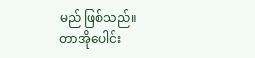မည် ဖြစ်သည်။
တာအိုပေါင်း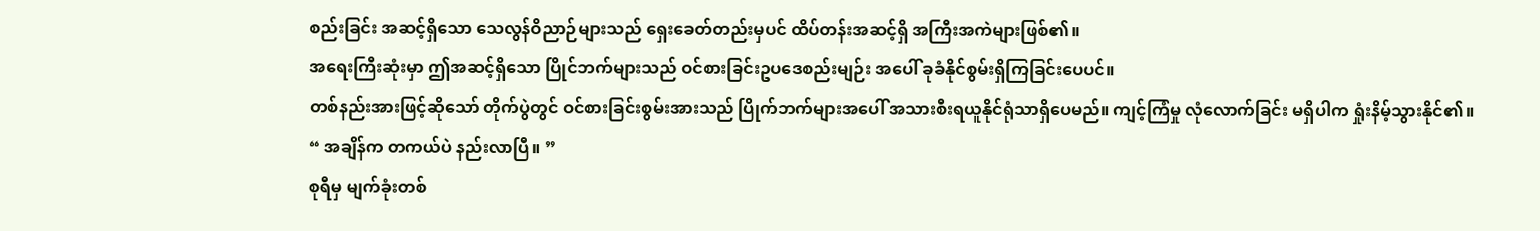စည်းခြင်း အဆင့်ရှိသော သေလွန်ဝိညာဉ်များသည် ရှေးခေတ်တည်းမှပင် ထိပ်တန်းအဆင့်ရှိ အကြီးအကဲများဖြစ်၏။
အရေးကြီးဆုံးမှာ ဤအဆင့်ရှိသော ပြိုင်ဘက်များသည် ဝင်စားခြင်းဥပဒေစည်းမျဉ်း အပေါ် ခုခံနိုင်စွမ်းရှိကြခြင်းပေပင်။
တစ်နည်းအားဖြင့်ဆိုသော် တိုက်ပွဲတွင် ဝင်စားခြင်းစွမ်းအားသည် ပြိုက်ဘက်များအပေါ် အသားစီးရယူနိုင်ရုံသာရှိပေမည်။ ကျင့်ကြံမှု လုံလောက်ခြင်း မရှိပါက ရှုံးနိမ့်သွားနိုင်၏။
“ အချိန်က တကယ်ပဲ နည်းလာပြီ။ ”
စုရီမှ မျက်ခုံးတစ်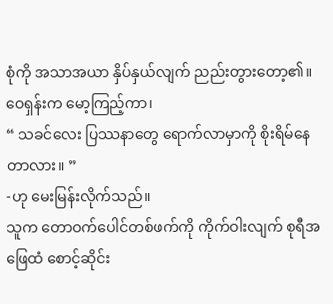စုံကို အသာအယာ နှိပ်နှယ်လျက် ညည်းတွားတော့၏။ ဝေရှန်းက မော့ကြည့်ကာ၊
“ သခင်လေး ပြဿနာတွေ ရောက်လာမှာကို စိုးရိမ်နေတာလား။ ”
-ဟု မေးမြန်းလိုက်သည်။
သူက တောဝက်ပေါင်တစ်ဖက်ကို ကိုက်ဝါးလျက် စုရီအဖြေထံ စောင့်ဆိုင်း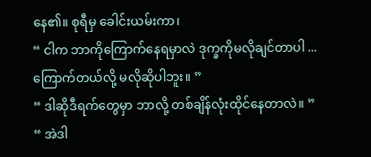နေ၏။ စုရီမှ ခေါင်းယမ်းကာ၊
“ ငါက ဘာကိုကြောက်နေရမှာလဲ ဒုက္ခကိုမလိုချင်တာပါ ... ကြောက်တယ်လို့ မလိုဆိုပါဘူး။ ”
“ ဒါဆိုဒီရက်တွေမှာ ဘာလို့ တစ်ချိန်လုံးထိုင်နေတာလဲ။ ”
“ အဲဒါ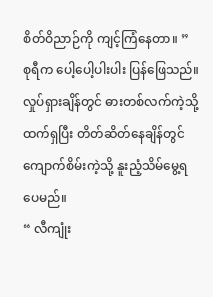စိတ်ဝိညာဉ်ကို ကျင့်ကြံနေတာ။ ”
စုရီက ပေါ့ပေါ့ပါးပါး ပြန်ဖြေသည်။ လှုပ်ရှားချိန်တွင် ဓားတစ်လက်ကဲ့သို့ ထက်ရှပြီး တိတ်ဆိတ်နေချိန်တွင် ကျောက်စိမ်းကဲ့သို့ နူးညံ့သိမ်မွေ့ရပေမည်။
“ လီကျုံး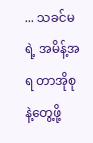... သခင်မရဲ့ အမိန့်အရ တာအိုစုနဲ့တွေ့ဖို့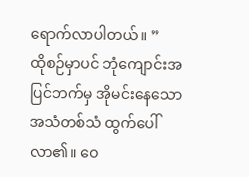ရောက်လာပါတယ်။ ”
ထိုစဉ်မှာပင် ဘုံကျောင်းအပြင်ဘက်မှ အိုမင်းနေသောအသံတစ်သံ ထွက်ပေါ်လာ၏။ ဝေ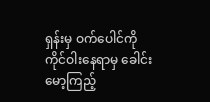ရှန်းမှ ဝက်ပေါင်ကို ကိုင်ဝါးနေရာမှ ခေါင်းမော့ကြည့်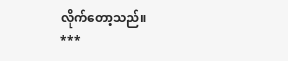လိုက်တော့သည်။
***